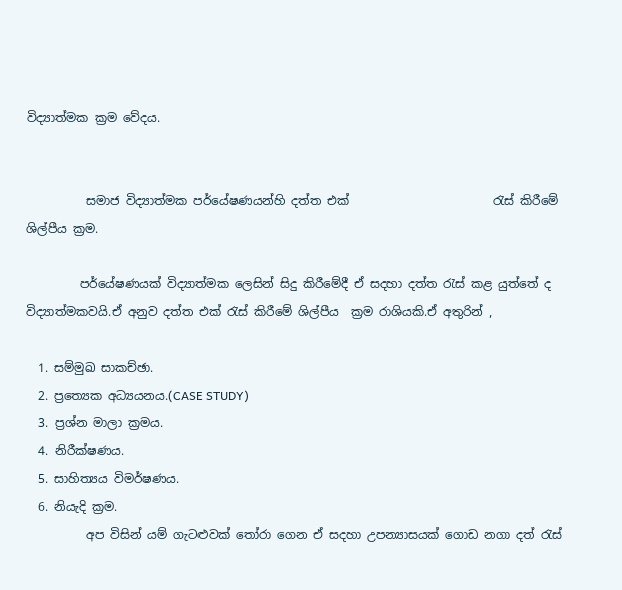විද්‍යාත්මක ක්‍රම වේදය.


          සමාජ විද්‍යාත්මක පර්යේෂණයන්හි දත්ත එක්                        රැස් කිරීමේ ශිල්පීය ක්‍රම.

         පර්යේෂණයක් විද්‍යාත්මක ලෙසින් සිදු කිරීමේදී ඒ සදහා දත්ත රැස් කළ යුත්තේ ද විද්‍යාත්මකවයි.ඒ අනුව දත්ත එක් රැස් කිරීමේ ශිල්පීය  ක්‍රම රාශියකි.ඒ අතුරින් ,

  1. සම්මුඛ සාකච්ඡා.
  2. ප්‍රත්‍යෙක අධ්‍යයනය.(CASE STUDY)
  3. ප්‍රශ්න මාලා ක්‍රමය.
  4. නිරීක්ෂණය.
  5. සාහිත්‍යය විමර්ෂණය.
  6. නියැදි ක්‍රම.
          අප විසින් යම් ගැටළුවක් තෝරා ගෙන ඒ සදහා උපන්‍යාසයක් ගොඩ නගා දත් රැස්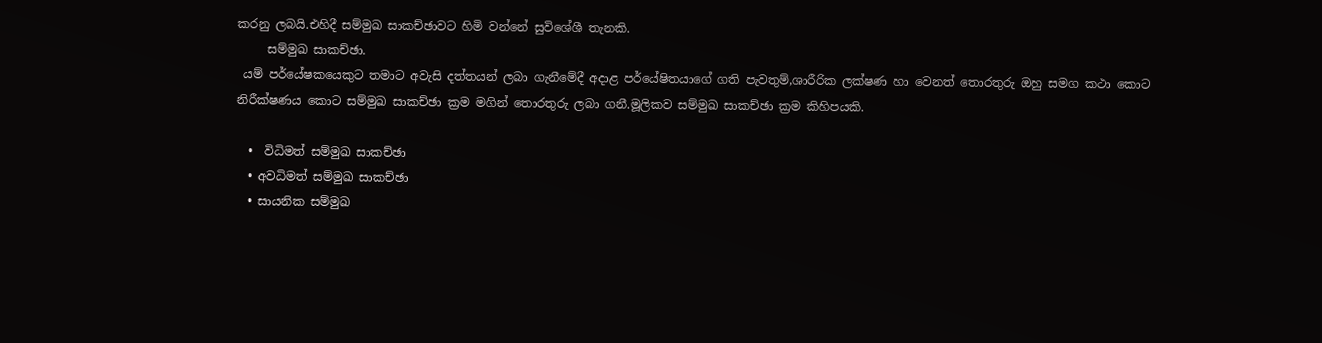කරනු ලබයි.එහිදී සම්මුඛ සාකච්ඡාවට හිමි වන්නේ සුවිශේශී තැනකි.
     සම්මුඛ සාකච්ඡා.
 යම් පර්යේෂකයෙකුට තමාට අවැසි දත්තයන් ලබා ගැනීමේදී අදාළ පර්යේෂිතයාගේ ගති පැවතුම්,ශාරීරික ලක්ෂණ හා වෙනත් තොරතුරු ඔහු සමග කථා කොට නිරීක්ෂණය කොට සම්මුඛ සාකච්ඡා ක්‍රම මගින් තොරතුරු ලබා ගනී.මූලිකව සම්මුඛ සාකච්ඡා ක්‍රම කිහිපයකි.

  •  විධිමත් සම්මුඛ සාකච්ඡා
  • අවධිමත් සම්මුඛ සාකච්ඡා
  • සායනික සම්මුඛ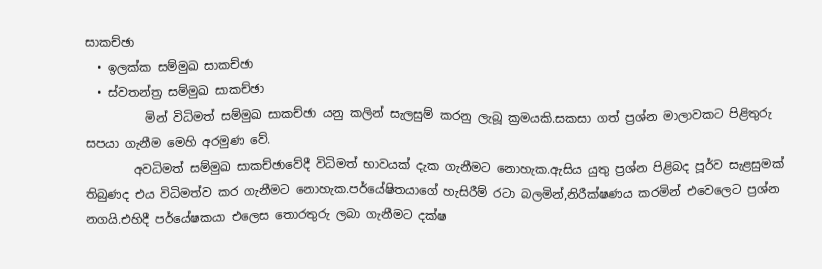සාකච්ඡා
  • ඉලක්ක සම්මුඛ සාකච්ඡා
  • ස්වතන්ත්‍ර සම්මුඛ සාකච්ඡා
          මින් විධිමත් සම්මුඛ සාකච්ඡා යනු කලින් සැලසුම් කරනු ලැබූ ක්‍රමයකි.සකසා ගත් ප්‍රශ්න මාලාවකට පිළිතුරු සපයා ගැනීම මෙහි අරමුණ වේ.
        අවධිමත් සම්මුඛ සාකච්ඡාවේදී විධිමත් භාවයක් දැක ගැනීමට නොහැක.ඇසිය යුතු ප්‍රශ්න පිළිබද පූර්ව සැළසුමක් තිබුණද එය විධිමත්ව කර ගැනීමට නොහැක.පර්යේෂිතයාගේ හැසිරීම් රටා බලමින්,නිරීක්ෂණය කරමින් එවෙලෙට ප්‍රශ්න නගයි.එහිදී පර්යේෂකයා එලෙස තොරතුරු ලබා ගැනීමට දක්ෂ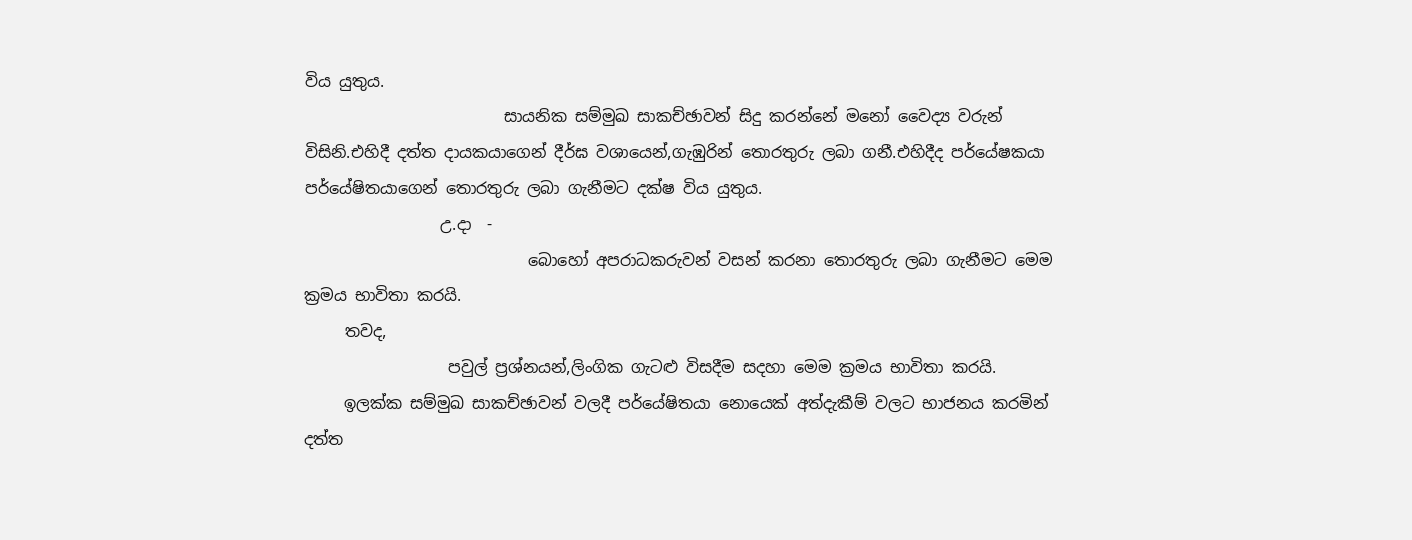විය යුතුය.
                         සායනික සම්මුඛ සාකච්ඡාවන් සිදු කරන්නේ මනෝ වෛද්‍ය වරුන් විසිනි.එහිදී දත්ත දායකයාගෙන් දීර්ඝ වශායෙන්,ගැඹුරින් තොරතුරු ලබා ගනී.එහිදීද පර්යේෂකයා පර්යේෂිතයාගෙන් තොරතුරු ලබා ගැනීමට දක්ෂ විය යුතුය.
                 උ.දා  -
                            බොහෝ අපරාධකරුවන් වසන් කරනා තොරතුරු ලබා ගැනීමට මෙම ක්‍රමය භාවිතා කරයි.
     තවද,
                  පවුල් ප්‍රශ්නයන්,ලිංගික ගැටළු විසදීම සදහා මෙම ක්‍රමය භාවිතා කරයි.
     ඉලක්ක සම්මුඛ සාකච්ඡාවන් වලදී පර්යේෂිතයා නොයෙක් අත්දැකීම් වලට භාජනය කරමින් දත්ත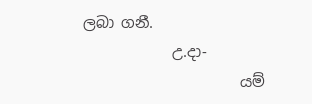ලබා ගනී.
            උ.දා-
                     යම්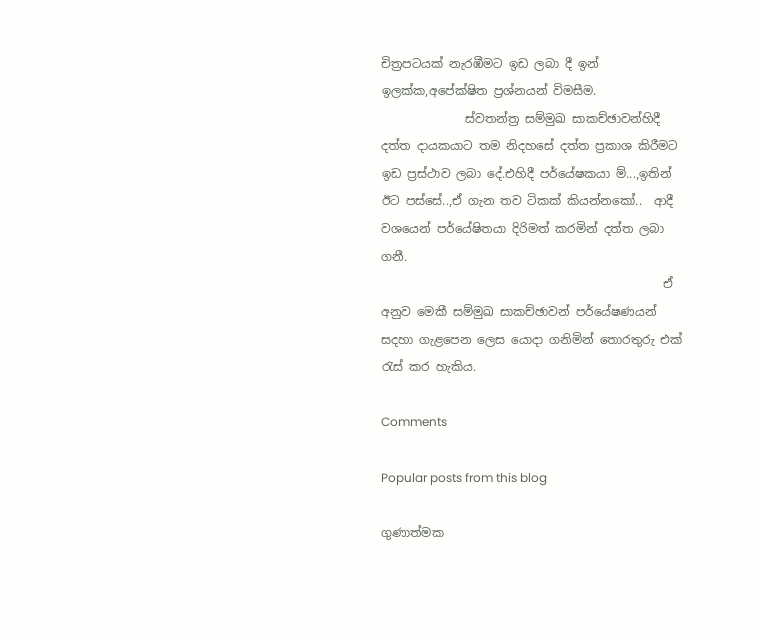චිත්‍රපටයක් නැරඹීමට ඉඩ ලබා දී ඉන් ඉලක්ක,අපේක්ෂිත ප්‍රශ්නයන් විමසීම.
              ස්වතන්ත්‍ර සම්මුඛ සාකච්ඡාවන්හිදී දත්ත දායකයාට තම නිදහසේ දත්ත ප්‍රකාශ කිරීමට ඉඩ ප්‍රස්ථාව ලබා දේ.එහිදී පර්යේෂකයා ම්...,ඉතින් ඊට පස්සේ..,ඒ ගැන තව ටිකක් කියන්නකෝ..  ආදී වශයෙන් පර්යේෂිතයා දිරිමත් කරමින් දත්ත ලබා ගනී.
                                               ඒ අනුව මෙකී සම්මුඛ සාකච්ඡාවන් පර්යේෂණයන් සදහා ගැළපෙන ලෙස යොදා ගනිමින් තොරතුරු එක් රැස් කර හැකිය.

Comments

Popular posts from this blog

ගුණාත්මක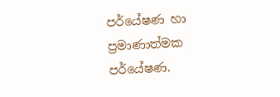පර්යේෂණ හා ප්‍රමාණාත්මක පර්යේෂණ.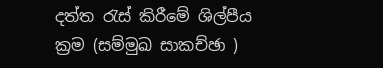දත්ත රැස් කිරීමේ ශිල්පීය ක්‍රම (සම්මුඛ සාකච්ඡා )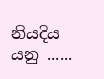නියදිය යනු ......